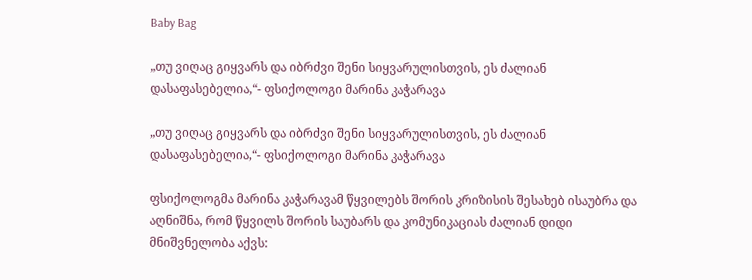Baby Bag

„თუ ვიღაც გიყვარს და იბრძვი შენი სიყვარულისთვის, ეს ძალიან დასაფასებელია,“- ფსიქოლოგი მარინა კაჭარავა

„თუ ვიღაც გიყვარს და იბრძვი შენი სიყვარულისთვის, ეს ძალიან დასაფასებელია,“- ფსიქოლოგი მარინა კაჭარავა

ფსიქოლოგმა მარინა კაჭარავამ წყვილებს შორის კრიზისის შესახებ ისაუბრა და აღნიშნა, რომ წყვილს შორის საუბარს და კომუნიკაციას ძალიან დიდი მნიშვნელობა აქვს: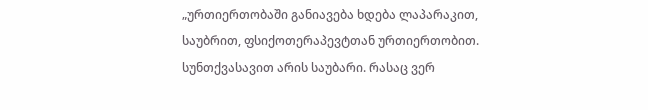„ურთიერთობაში განიავება ხდება ლაპარაკით, საუბრით, ფსიქოთერაპევტთან ურთიერთობით. სუნთქვასავით არის საუბარი. რასაც ვერ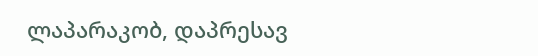ლაპარაკობ, დაპრესავ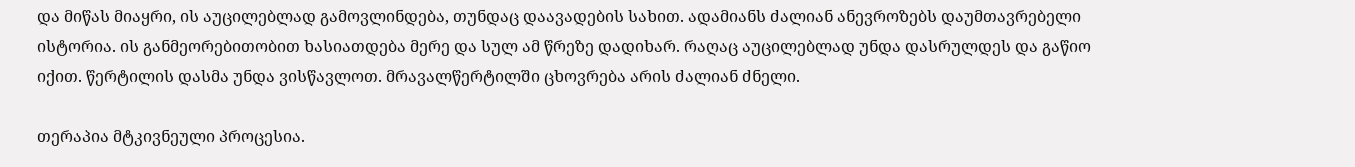და მიწას მიაყრი, ის აუცილებლად გამოვლინდება, თუნდაც დაავადების სახით. ადამიანს ძალიან ანევროზებს დაუმთავრებელი ისტორია. ის განმეორებითობით ხასიათდება მერე და სულ ამ წრეზე დადიხარ. რაღაც აუცილებლად უნდა დასრულდეს და გაწიო იქით. წერტილის დასმა უნდა ვისწავლოთ. მრავალწერტილში ცხოვრება არის ძალიან ძნელი.

თერაპია მტკივნეული პროცესია.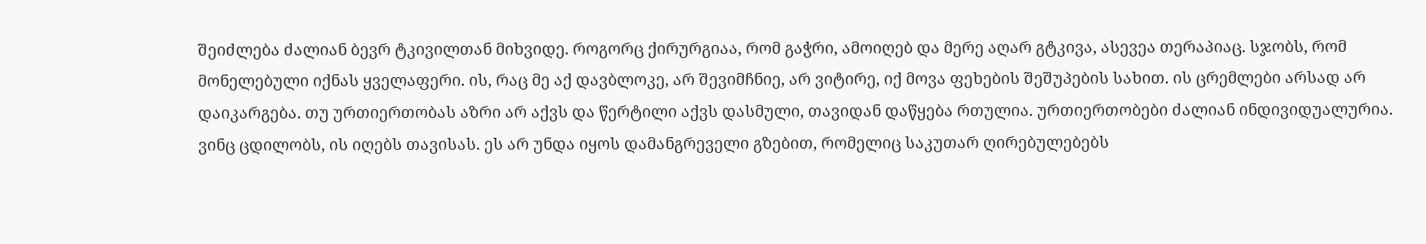შეიძლება ძალიან ბევრ ტკივილთან მიხვიდე. როგორც ქირურგიაა, რომ გაჭრი, ამოიღებ და მერე აღარ გტკივა, ასევეა თერაპიაც. სჯობს, რომ მონელებული იქნას ყველაფერი. ის, რაც მე აქ დავბლოკე, არ შევიმჩნიე, არ ვიტირე, იქ მოვა ფეხების შეშუპების სახით. ის ცრემლები არსად არ დაიკარგება. თუ ურთიერთობას აზრი არ აქვს და წერტილი აქვს დასმული, თავიდან დაწყება რთულია. ურთიერთობები ძალიან ინდივიდუალურია. ვინც ცდილობს, ის იღებს თავისას. ეს არ უნდა იყოს დამანგრეველი გზებით, რომელიც საკუთარ ღირებულებებს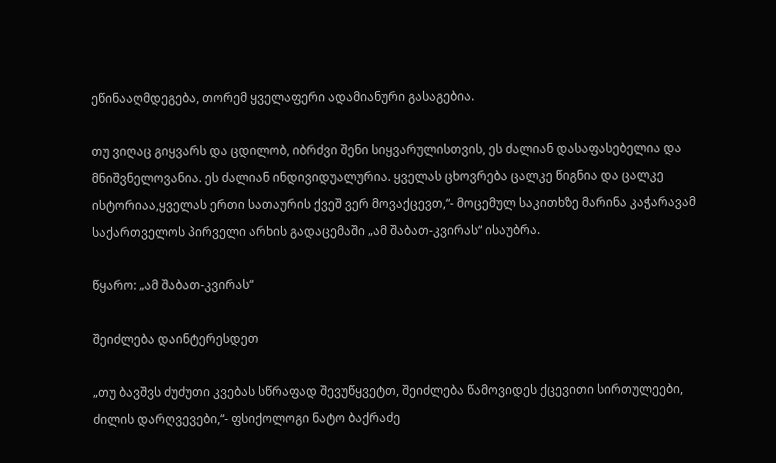ეწინააღმდეგება, თორემ ყველაფერი ადამიანური გასაგებია.

თუ ვიღაც გიყვარს და ცდილობ, იბრძვი შენი სიყვარულისთვის, ეს ძალიან დასაფასებელია და მნიშვნელოვანია. ეს ძალიან ინდივიდუალურია. ყველას ცხოვრება ცალკე წიგნია და ცალკე ისტორიაა,ყველას ერთი სათაურის ქვეშ ვერ მოვაქცევთ,“- მოცემულ საკითხზე მარინა კაჭარავამ საქართველოს პირველი არხის გადაცემაში „ამ შაბათ-კვირას“ ისაუბრა.

წყარო: „ამ შაბათ-კვირას“

შეიძლება დაინტერესდეთ

„თუ ბავშვს ძუძუთი კვებას სწრაფად შევუწყვეტთ, შეიძლება წამოვიდეს ქცევითი სირთულეები, ძილის დარღვევები,“- ფსიქოლოგი ნატო ბაქრაძე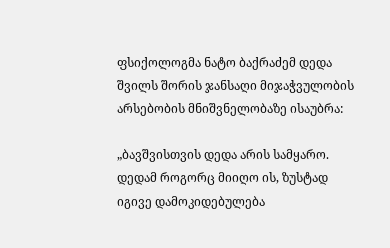ფსიქოლოგმა ნატო ბაქრაძემ დედა შვილს შორის ჯანსაღი მიჯაჭვულობის არსებობის მნიშვნელობაზე ისაუბრა:

„ბავშვისთვის დედა არის სამყარო. დედამ როგორც მიიღო ის, ზუსტად იგივე დამოკიდებულება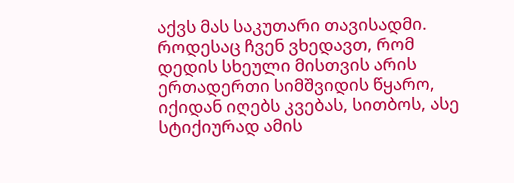აქვს მას საკუთარი თავისადმი. როდესაც ჩვენ ვხედავთ, რომ დედის სხეული მისთვის არის ერთადერთი სიმშვიდის წყარო, იქიდან იღებს კვებას, სითბოს, ასე სტიქიურად ამის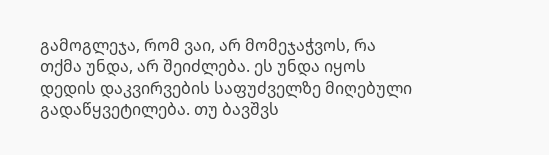გამოგლეჯა, რომ ვაი, არ მომეჯაჭვოს, რა თქმა უნდა, არ შეიძლება. ეს უნდა იყოს დედის დაკვირვების საფუძველზე მიღებული გადაწყვეტილება. თუ ბავშვს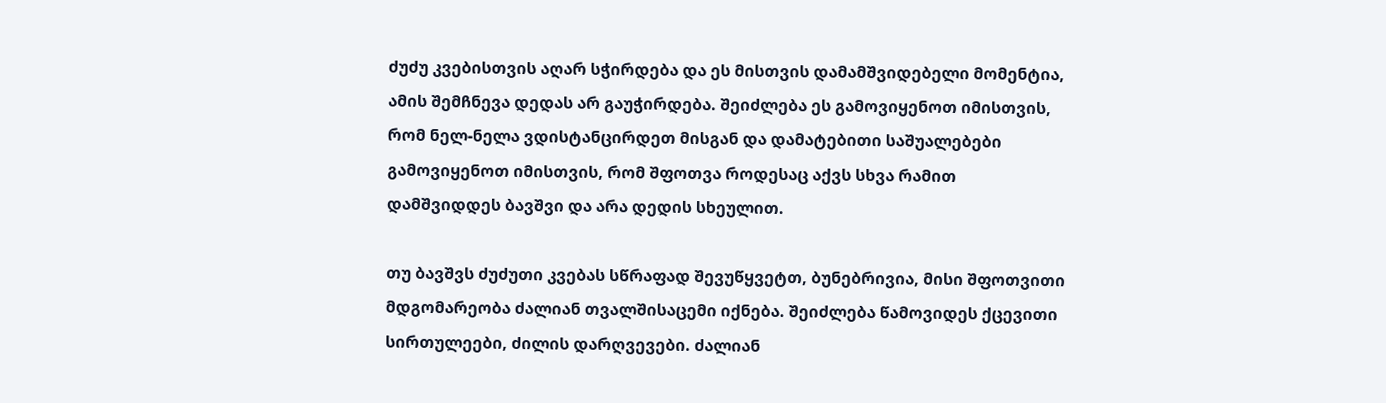ძუძუ კვებისთვის აღარ სჭირდება და ეს მისთვის დამამშვიდებელი მომენტია, ამის შემჩნევა დედას არ გაუჭირდება. შეიძლება ეს გამოვიყენოთ იმისთვის, რომ ნელ-ნელა ვდისტანცირდეთ მისგან და დამატებითი საშუალებები გამოვიყენოთ იმისთვის, რომ შფოთვა როდესაც აქვს სხვა რამით დამშვიდდეს ბავშვი და არა დედის სხეულით.

თუ ბავშვს ძუძუთი კვებას სწრაფად შევუწყვეტთ, ბუნებრივია, მისი შფოთვითი მდგომარეობა ძალიან თვალშისაცემი იქნება. შეიძლება წამოვიდეს ქცევითი სირთულეები, ძილის დარღვევები. ძალიან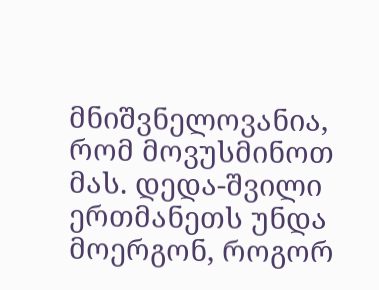მნიშვნელოვანია, რომ მოვუსმინოთ მას. დედა-შვილი ერთმანეთს უნდა მოერგონ, როგორ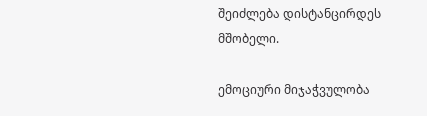შეიძლება დისტანცირდეს მშობელი.

ემოციური მიჯაჭვულობა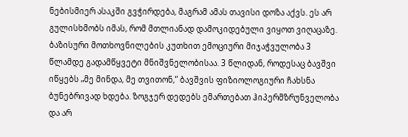ნებისმიერ ასაკში გვჭირდება, მაგრამ ამას თავისი დოზა აქვს. ეს არ გულისხმობს იმას, რომ მთლიანად დამოკიდებული ვიყოთ ვიღაცაზე. ბაზისური მოთხოვნილების კუთხით ემოციური მიჯაჭვულობა 3 წლამდე გადამწყვეტი მნიშვნელობისაა. 3 წლიდან, როდესაც ბავშვი იწყებს „მე მინდა, მე თვითონ,“ ბავშვის ფიზიოლოგიური ჩახსნა ბუნებრივად ხდება. ზოგჯერ დედებს ემართებათ ჰიპერმზრუნველობა და არ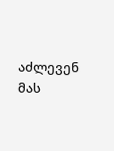აძლევენ მას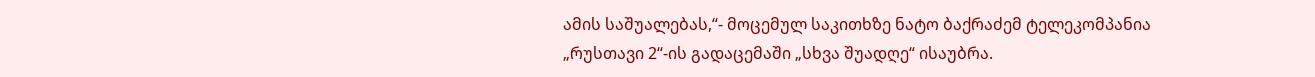ამის საშუალებას,“- მოცემულ საკითხზე ნატო ბაქრაძემ ტელეკომპანია „რუსთავი 2“-ის გადაცემაში „სხვა შუადღე“ ისაუბრა.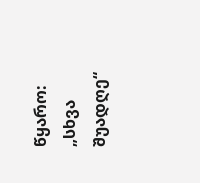წყარო: „სხვა შუადღე“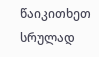წაიკითხეთ სრულად